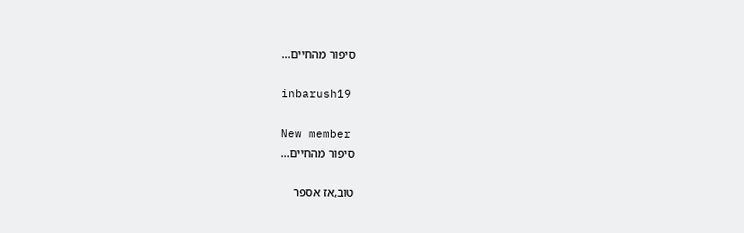סיפור מהחיים...

inbarush19

New member
סיפור מהחיים...

טוב,אז אספר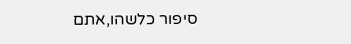סיפור כלשהו,אתם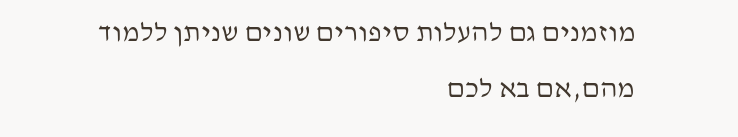מוזמנים גם להעלות סיפורים שונים שניתן ללמוד מהם,אם בא לכם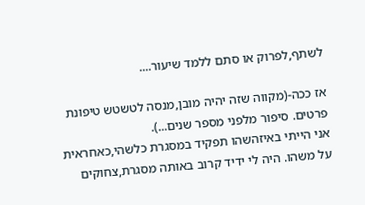לשתף,לפרוק או סתם ללמד שיעור....

אז ככה-(מקווה שזה יהיה מובן,מנסה לטשטש טיפונת פרטים. סיפור מלפני מספר שנים...).
אני הייתי באיזהשהו תפקיד במסגרת כלשהי,כאחראית על משהו. היה לי ידיד קרוב באותה מסגרת,צחוקים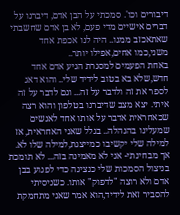דיבורים וכו'. סמכתי על הבן אדם, דיברנו על דברים אישיים מדי פעם, לא בן אדם שחשבתי שאתאכזב ממנו.. היה לנו אכפת אחד משני,כמו אחים,אפילו יותר..
באחת הפעמים למסגרת הגיע אדם אחד חדש,שלא בא בטוב לידיד שלי.. והוא דאג לספר את זה ולדבר על זה... וגם לדבר על זה איתי. יצא מצב שדיברנו בטלפון והוא רצה שכאחראית אדבר על אותו אחד לאנשים שמעלינו בהנהלה.. בגלל שאני האחראית, אז למילה שלי יקשיבו כמייצגת,למילה שלו לא. אך מבחינתי- אני לא מאמינה בזה... לא תומכת בניצול הסמכות שלי כנציגה כדי לפגוע בבן אדם ולא רוצה "לדפוק" אותו. כשניסיתי להסביר זאת לידיד,הוא אמר שאני מתחמקת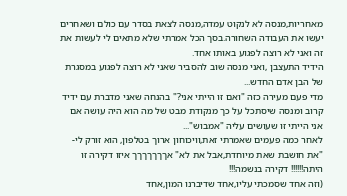מאחריות,מנסה לא לנקוט עמדה,מנסה לצאת בסדר עם כולם ושאחרים יעשו את העבודה השחורה.בסך הכל אמרתי שלא מתאים לי לעשות את זה ואני לא רוצה לפגוע באותו אחד.
הידיד התעצבן ,ואני מנסה שוב להסביר שאני לא רוצה לפגוע במסגרת של הבן אדם החדש...
מדי פעם מעירה כזה "ואם זו הייתי אני?" בהנחה שאני מדברת עם ידיד קרוב ומנסה שיסתכל על כך מנקודת מבט של מה הוא היה עושה אם אני הייתי זו שעושים עליה "אמבוש"...
לאחר כמה פעמים שאמרתי זאת,וויכוחון ארוך בטלפון, הוא זורק לי- "את חושבת שאת מיוחדת,אבל את לא" אךךךךךךך איזו דקירה זו היתה!!!!!! דקירה בנשמה!!!
(וזה אחד שסמכתי עליו,אחד שדיברנו המון,אחד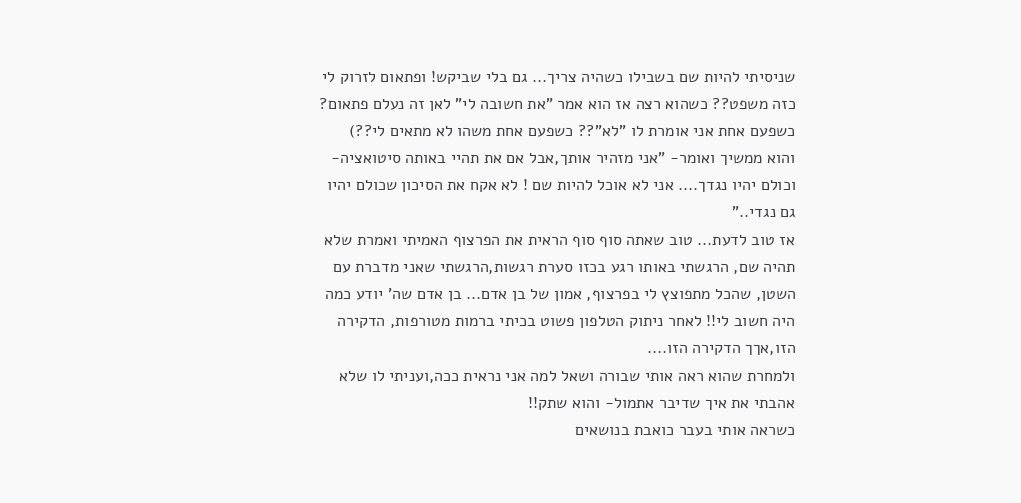שניסיתי להיות שם בשבילו כשהיה צריך... גם בלי שביקש! ופתאום לזרוק לי כזה משפט?? כשהוא רצה אז הוא אמר "את חשובה לי" לאן זה נעלם פתאום? כשפעם אחת אני אומרת לו "לא"?? כשפעם אחת משהו לא מתאים לי??)
והוא ממשיך ואומר- "אני מזהיר אותך,אבל אם את תהיי באותה סיטואציה-וכולם יהיו נגדך.... אני לא אוכל להיות שם ! לא אקח את הסיכון שכולם יהיו גם נגדי.."
אז טוב לדעת... טוב שאתה סוף סוף הראית את הפרצוף האמיתי ואמרת שלא תהיה שם, הרגשתי באותו רגע בכזו סערת רגשות,הרגשתי שאני מדברת עם השטן, שהכל מתפוצץ לי בפרצוף, אמון של בן אדם... בן אדם שה' יודע כמה היה חשוב לי!! לאחר ניתוק הטלפון פשוט בכיתי ברמות מטורפות, הדקירה הזו,אךך הדקירה הזו....
ולמחרת שהוא ראה אותי שבורה ושאל למה אני נראית ככה,ועניתי לו שלא אהבתי את איך שדיבר אתמול- והוא שתק!!
כשראה אותי בעבר כואבת בנושאים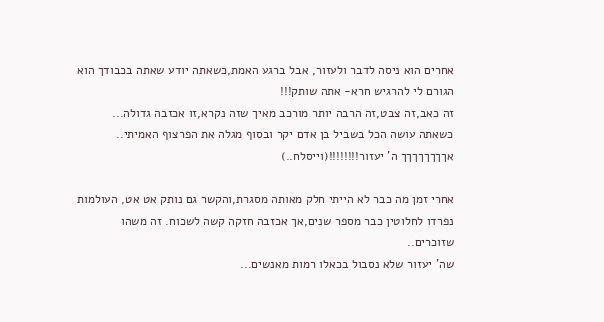אחרים הוא ניסה לדבר ולעזור, אבל ברגע האמת,כשאתה יודע שאתה בכבודך הוא הגורם לי להרגיש חרא- אתה שותק!!!
זה כאב,זה צבט,זה הרבה יותר מורכב מאיך שזה נקרא,זו אכזבה גדולה...
כשאתה עושה הכל בשביל בן אדם יקר ובסוף מגלה את הפרצוף האמיתי..
אךךךךךךךך ה' יעזור!!!!!!!!(וייסלח..)

אחרי זמן מה כבר לא הייתי חלק מאותה מסגרת,והקשר גם נותק אט אט, העולמות נפרדו לחלוטין כבר מספר שנים,אך אכזבה חזקה קשה לשכוח. זה משהו שזוכרים..
שה' יעזור שלא נסבול בכאלו רמות מאנשים...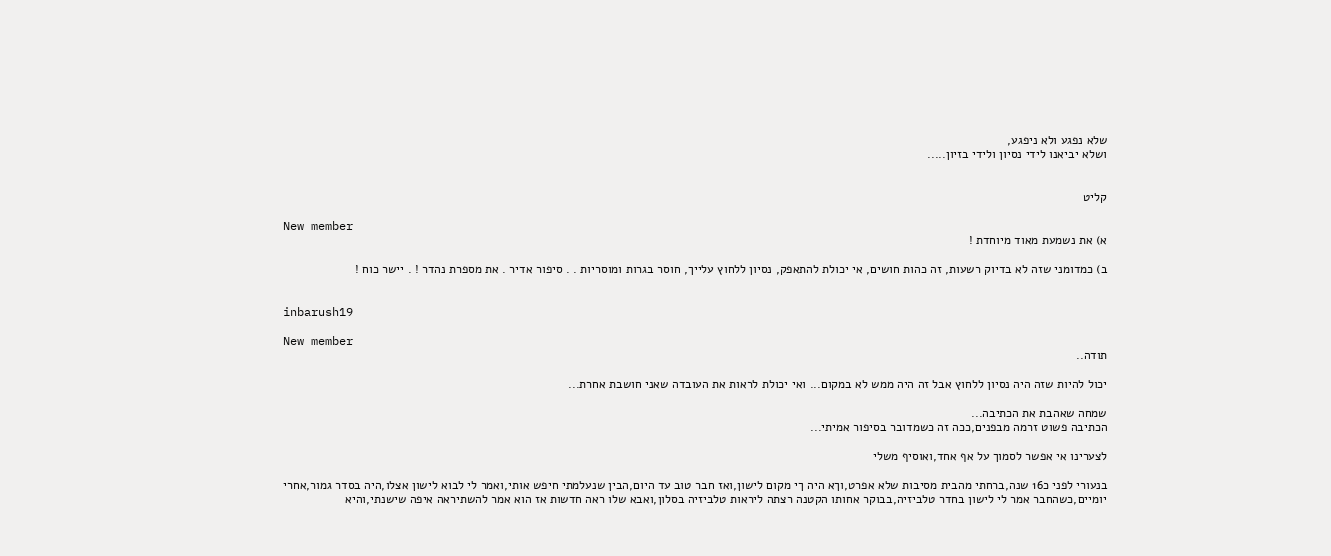שלא נפגע ולא ניפגע,
ושלא יביאנו לידי נסיון ולידי בזיון.....


קליט

New member
א) את נשמעת מאוד מיוחדת !

ב) כמדומני שזה לא בדיוק רשעות, זה כהות חושים, אי יכולת להתאפק, נסיון ללחוץ עלייך, חוסר בגרות ומוסריות . . סיפור אדיר . את מספרת נהדר ! . יישר כוח !


inbarush19

New member
תודה..

יכול להיות שזה היה נסיון ללחוץ אבל זה היה ממש לא במקום... ואי יכולת לראות את העובדה שאני חושבת אחרת...

שמחה שאהבת את הכתיבה...
הכתיבה פשוט זרמה מבפנים,ככה זה כשמדובר בסיפור אמיתי...

לצערינו אי אפשר לסמוך על אף אחד,ואוסיף משלי

בנעורי לפני כ16 שנה,ברחתי מהבית מסיבות שלא אפרט,וךא היה ךי מקום לישון,ואז חבר טוב עד היום,הבין שנעלמתי חיפש אותי,ואמר לי לבוא לישון אצלו,היה בסדר גמור,אחרי יומיים,כשהחבר אמר לי לישון בחדר טלביזיה,בבוקר אחותו הקטנה רצתה ליראות טלביזיה בסלון,ואבא שלו ראה חדשות אז הוא אמר להשתיראה איפה שישנתי,והיא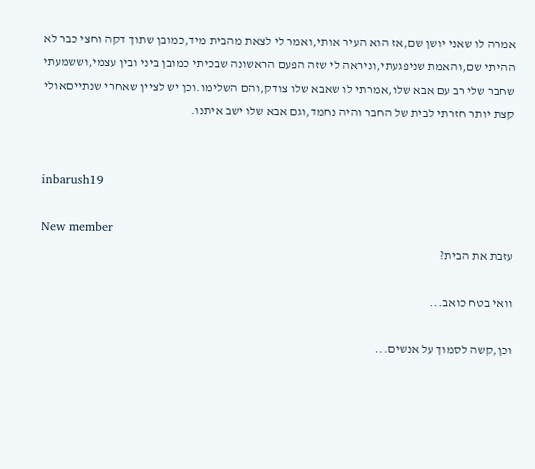אמרה לו שאני יושן שם,אז הוא העיר אותי,ואמר לי לצאת מהבית מיד,כמובן שתוך דקה וחצי כבר לא ההיתי שם,והאמת שניפגעתי,וניראה לי שזה הפעם הראשונה שבכיתי כמובן ביני ובין עצמי,וששמעתי שחבר שלי רב עם אבא שלו,אמרתי לו שאבא שלו צודק,והם השלימו.וכן יש לציין שאחרי שנתייםאולי קצת יותר חזרתי לבית של החבר והיה נחמד,וגם אבא שלו ישב איתנו.


inbarush19

New member
עזבת את הבית?

וואי בטח כואב...

וכן,קשה לסמוך על אנשים...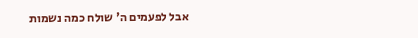אבל לפעמים ה' שולח כמה נשמות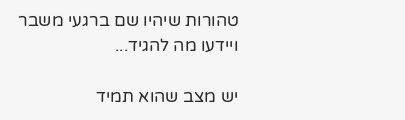טהורות שיהיו שם ברגעי משבר
ויידעו מה להגיד...

יש מצב שהוא תמיד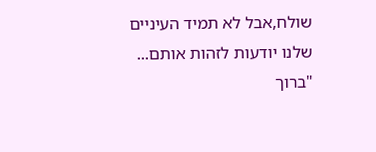שולח,אבל לא תמיד העיניים שלנו יודעות לזהות אותם...
"ברוך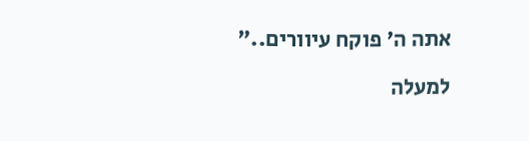אתה ה' פוקח עיוורים.."

למעלה